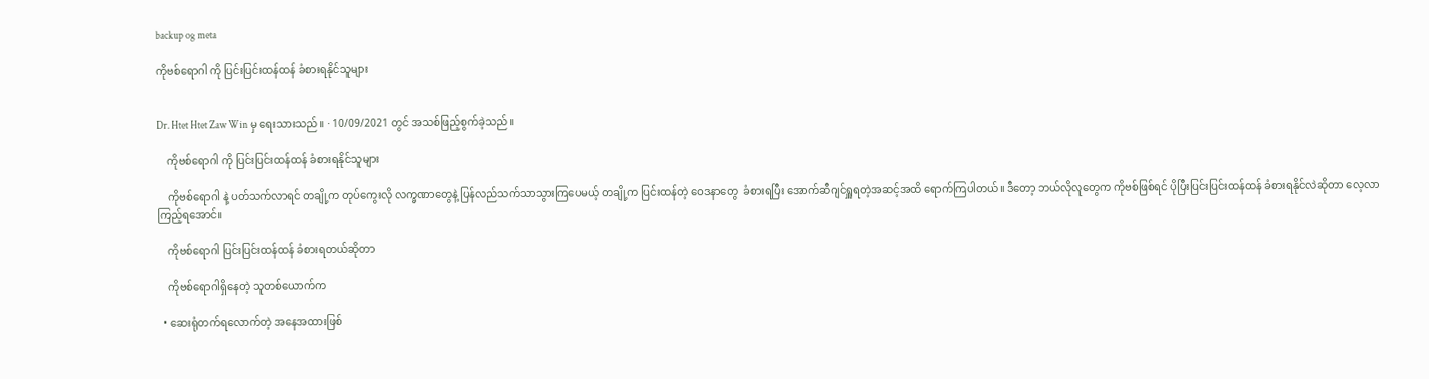backup og meta

ကိုဗစ်ရောဂါ ကို ပြင်းပြင်းထန်ထန် ခံစားရနိုင်သူများ


Dr. Htet Htet Zaw Win မှ ရေးသားသည်။ · 10/09/2021 တွင် အသစ်ဖြည့်စွက်ခဲ့သည်။

    ကိုဗစ်ရောဂါ ကို ပြင်းပြင်းထန်ထန် ခံစားရနိုင်သူများ

    ကိုဗစ်ရောဂါ နဲ့ ပတ်သက်လာရင် တချို့က တုပ်ကွေးလို လက္ခဏာတွေနဲ့ ပြန်လည်သက်သာသွားကြပေမယ့် တချို့က ပြင်းထန်တဲ့ ဝေဒနာတွေ  ခံစားရပြီး အောက်ဆီဂျင်ရှူရတဲ့အဆင့်အထိ ရောက်ကြပါတယ်။ ဒီတော့ ဘယ်လိုလူတွေက ကိုဗစ်ဖြစ်ရင် ပိုပြီးပြင်းပြင်းထန်ထန် ခံစားရနိုင်လဲဆိုတာ လေ့လာကြည့်ရအောင်။

    ကိုဗစ်ရောဂါ ပြင်းပြင်းထန်ထန် ခံစားရတယ်ဆိုတာ

    ကိုဗစ်ရောဂါရှိနေတဲ့ သူတစ်ယောက်က

  • ဆေးရုံတက်ရလောက်တဲ့ အနေအထားဖြစ်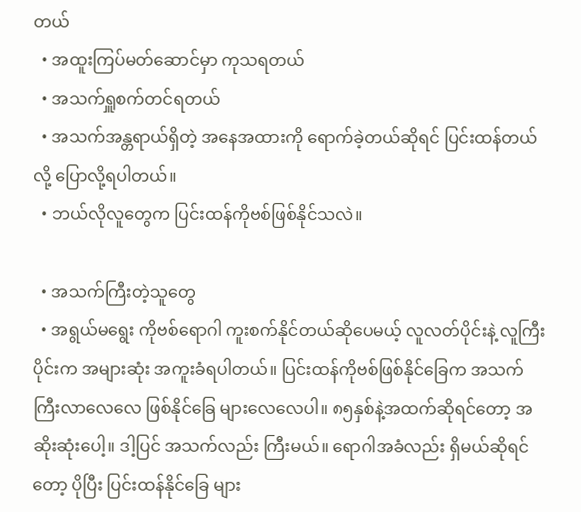တယ်
  • အထူးကြပ်မတ်ဆောင်မှာ ကုသရတယ်
  • အသက်ရှူစက်တင်ရတယ်
  • အသက်အန္တရာယ်ရှိတဲ့ အနေအထားကို ရောက်ခဲ့တယ်ဆိုရင် ပြင်းထန်တယ်လို့ ပြောလို့ရပါတယ်။
  • ဘယ်လိုလူတွေက ပြင်းထန်ကိုဗစ်ဖြစ်နိုင်သလဲ။

  • အသက်ကြီးတဲ့သူတွေ
  • အရွယ်မရွေး ကိုဗစ်ရောဂါ ကူးစက်နိုင်တယ်ဆိုပေမယ့် လူလတ်ပိုင်းနဲ့ လူကြီးပိုင်းက အများဆုံး အကူးခံရပါတယ်။ ပြင်းထန်ကိုဗစ်ဖြစ်နိုင်ခြေက အသက်ကြီးလာလေလေ ဖြစ်နိုင်ခြေ များလေလေပါ။ ၈၅နှစ်နဲ့အထက်ဆိုရင်တော့ အဆိုးဆုံးပေါ့။ ဒါ့ပြင် အသက်လည်း ကြီးမယ်။ ရောဂါအခံလည်း ရှိမယ်ဆိုရင်တော့ ပိုပြီး ပြင်းထန်နိုင်ခြေ များ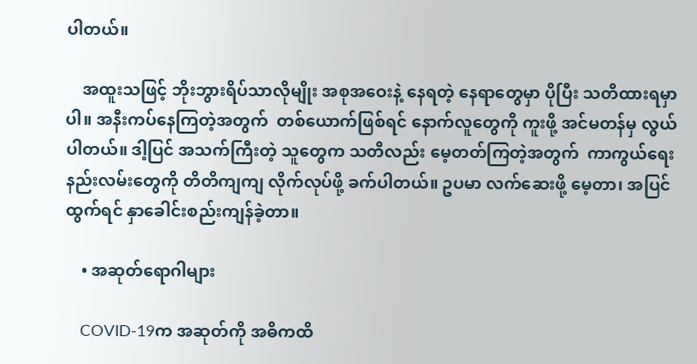ပါတယ်။

    အထူးသဖြင့် ဘိုးဘွားရိပ်သာလိုမျိုး အစုအဝေးနဲ့ နေရတဲ့ နေရာတွေမှာ ပိုပြီး သတိထားရမှာပါ။ အနီးကပ်နေကြတဲ့အတွက်  တစ်ယောက်ဖြစ်ရင် နောက်လူတွေကို ကူးဖို့ အင်မတန်မှ လွယ်ပါတယ်။ ဒါ့ပြင် အသက်ကြီးတဲ့ သူတွေက သတိလည်း မေ့တတ်ကြတဲ့အတွက်  ကာကွယ်ရေး နည်းလမ်းတွေကို တိတိကျကျ လိုက်လုပ်ဖို့ ခက်ပါတယ်။ ဥပမာ လက်ဆေးဖို့ မေ့တာ၊ အပြင်ထွက်ရင် နှာခေါင်းစည်းကျန်ခဲ့တာ။

    • အဆုတ်ရောဂါများ

    COVID-19က အဆုတ်ကို အဓိကထိ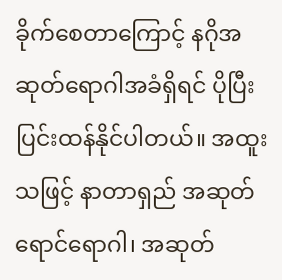ခိုက်စေတာကြောင့် နဂိုအဆုတ်ရောဂါအခံရှိရင် ပိုပြီးပြင်းထန်နိုင်ပါတယ်။ အထူးသဖြင့် နာတာရှည် အဆုတ်ရောင်ရောဂါ၊ အဆုတ်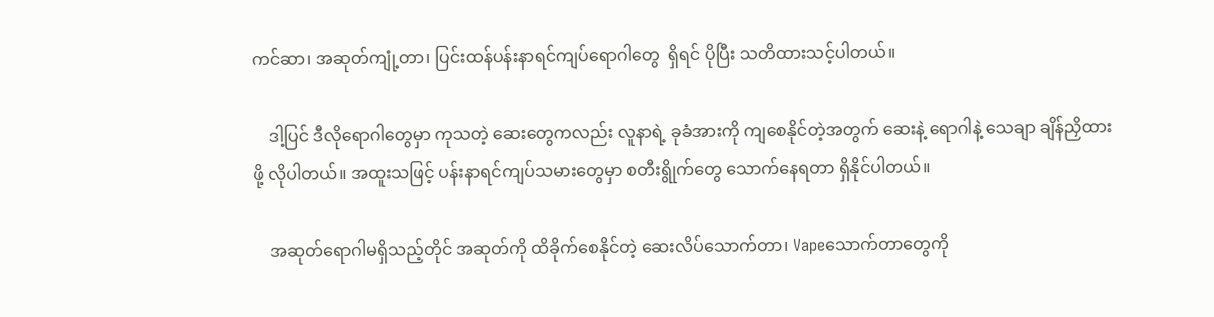ကင်ဆာ၊ အဆုတ်ကျုံ့တာ၊ ပြင်းထန်ပန်းနာရင်ကျပ်ရောဂါတွေ  ရှိရင် ပိုပြီး သတိထားသင့်ပါတယ်။

    ဒါ့ပြင် ဒီလိုရောဂါတွေမှာ ကုသတဲ့ ဆေးတွေကလည်း လူနာရဲ့ ခုခံအားကို ကျစေနိုင်တဲ့အတွက် ဆေးနဲ့ ရောဂါနဲ့ သေချာ ချိန်ညှိထားဖို့ လိုပါတယ်။ အထူးသဖြင့် ပန်းနာရင်ကျပ်သမားတွေမှာ စတီးရွိုက်တွေ သောက်နေရတာ ရှိနိုင်ပါတယ်။

    အဆုတ်ရောဂါမရှိသည့်တိုင် အဆုတ်ကို ထိခိုက်စေနိုင်တဲ့ ဆေးလိပ်သောက်တာ၊ Vapeသောက်တာတွေကို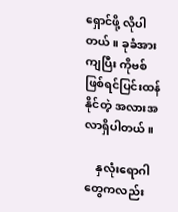ရှောင်ဖို့ လိုပါတယ်။ ခုခံအားကျပြီး ကိုဗစ်ဖြစ်ရင်ပြင်းထန်နိုင်တဲ့ အလားအလာရှိပါတယ်။

    နှလုံးရောဂါတွေကလည်း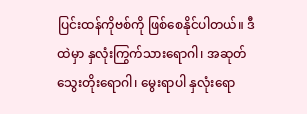ပြင်းထန်ကိုဗစ်ကို ဖြစ်စေနိုင်ပါတယ်။ ဒီထဲမှာ နှလုံးကြွက်သားရောဂါ၊ အဆုတ်သွေးတိုးရောဂါ၊ မွေးရာပါ နှလုံးရော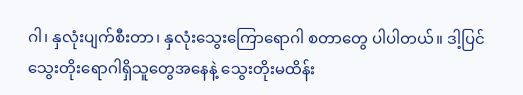ဂါ၊ နှလုံးပျက်စီးတာ၊ နှလုံးသွေးကြောရောဂါ စတာတွေ ပါပါတယ်။ ဒါ့ပြင်  သွေးတိုးရောဂါရှိသူတွေအနေနဲ့ သွေးတိုးမထိန်း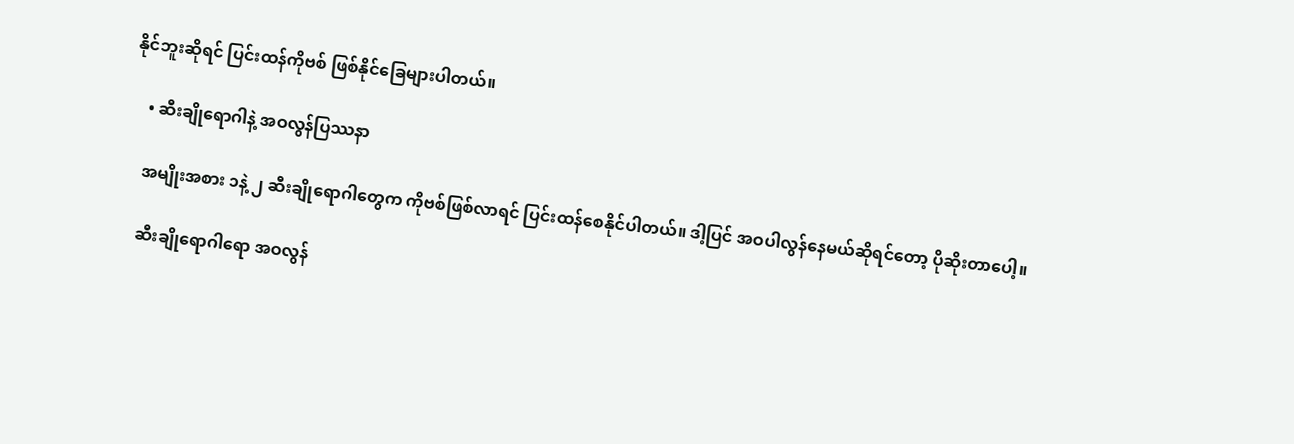နိုင်ဘူးဆိုရင် ပြင်းထန်ကိုဗစ် ဖြစ်နိုင်ခြေများပါတယ်။

    • ဆီးချိုရောဂါနဲ့ အဝလွန်ပြဿနာ

    အမျိုးအစား ၁နဲ့ ၂ ဆီးချိုရောဂါတွေက ကိုဗစ်ဖြစ်လာရင် ပြင်းထန်စေနိုင်ပါတယ်။ ဒါ့ပြင် အဝပါလွန်နေမယ်ဆိုရင်တော့ ပိုဆိုးတာပေါ့။

    ဆီးချိုရောဂါရော အဝလွန်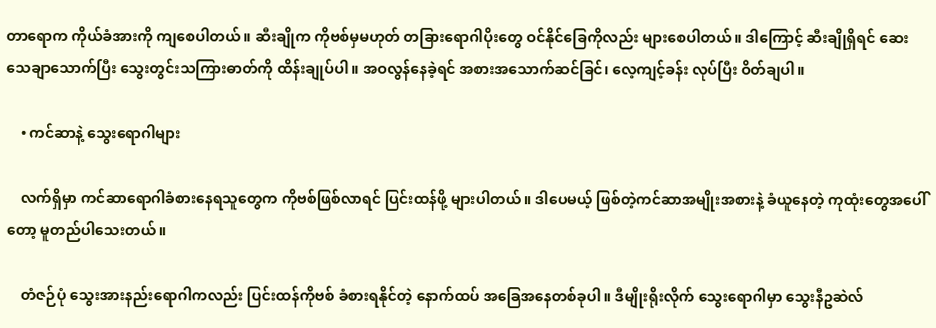တာရောက ကိုယ်ခံအားကို ကျစေပါတယ်။ ဆီးချိုက ကိုဗစ်မှမဟုတ် တခြားရောဂါပိုးတွေ ဝင်နိုင်ခြေကိုလည်း များစေပါတယ်။ ဒါကြောင့် ဆီးချိုရှိရင် ဆေးသေချာသောက်ပြီး သွေးတွင်းသကြားဓာတ်ကို ထိန်းချုပ်ပါ။ အဝလွန်နေခဲ့ရင် အစားအသောက်ဆင်ခြင်၊ လေ့ကျင့်ခန်း လုပ်ပြီး ဝိတ်ချပါ။

    • ကင်ဆာနဲ့ သွေးရောဂါများ

    လက်ရှိမှာ ကင်ဆာရောဂါခံစားနေရသူတွေက ကိုဗစ်ဖြစ်လာရင် ပြင်းထန်ဖို့ များပါတယ်။ ဒါပေမယ့် ဖြစ်တဲ့ကင်ဆာအမျိုးအစားနဲ့ ခံယူနေတဲ့ ကုထုံးတွေအပေါ်တော့ မူတည်ပါသေးတယ်။

    တံဇဉ်ပုံ သွေးအားနည်းရောဂါကလည်း ပြင်းထန်ကိုဗစ် ခံစားရနိုင်တဲ့ နောက်ထပ် အခြေအနေတစ်ခုပါ။ ဒီမျိုးရိုးလိုက် သွေးရောဂါမှာ သွေးနီဥဆဲလ်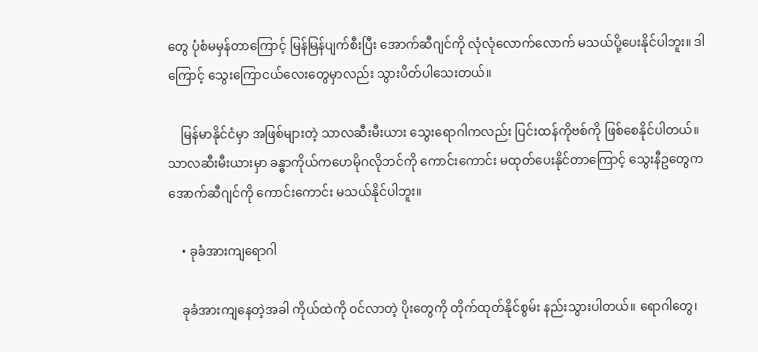တွေ ပုံစံမမှန်တာကြောင့် မြန်မြန်ပျက်စီးပြီး အောက်ဆီဂျင်ကို လုံလုံလောက်လောက် မသယ်ပို့ပေးနိုင်ပါဘူး။ ဒါကြောင့် သွေးကြောငယ်လေးတွေမှာလည်း သွားပိတ်ပါသေးတယ်။

    မြန်မာနိုင်ငံမှာ အဖြစ်များတဲ့ သာလဆီးမီးယား သွေးရောဂါကလည်း ပြင်းထန်ကိုဗစ်ကို ဖြစ်စေနိုင်ပါတယ်။ သာလဆီးမီးယားမှာ ခန္ဓာကိုယ်ကဟေမိုဂလိုဘင်ကို ကောင်းကောင်း မထုတ်ပေးနိုင်တာကြောင့် သွေးနီဥတွေက အောက်ဆီဂျင်ကို ကောင်းကောင်း မသယ်နိုင်ပါဘူး။

    • ခုခံအားကျရောဂါ

    ခုခံအားကျနေတဲ့အခါ ကိုယ်ထဲကို ဝင်လာတဲ့ ပိုးတွေကို တိုက်ထုတ်နိုင်စွမ်း နည်းသွားပါတယ်။ ရောဂါတွေ၊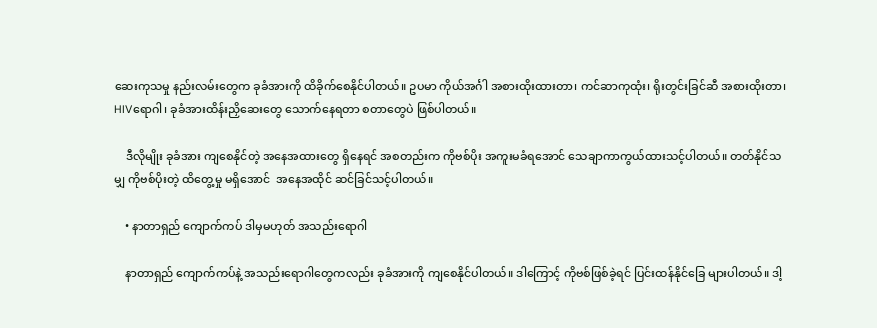ဆေးကုသမှု နည်းလမ်းတွေက ခုခံအားကို ထိခိုက်စေနိုင်ပါတယ်။ ဥပမာ ကိုယ်အင်္ဂါ အစားထိုးထားတာ၊ ကင်ဆာကုထုံး၊ ရိုးတွင်းခြင်ဆီ အစားထိုးတာ၊ HIVရောဂါ၊ ခုခံအားထိန်းညှိဆေးတွေ သောက်နေရတာ စတာတွေပဲ ဖြစ်ပါတယ်။

    ဒီလိုမျိုး ခုခံအား ကျစေနိုင်တဲ့ အနေအထားတွေ ရှိနေရင် အစတည်းက ကိုဗစ်ပိုး အကူးမခံရအောင် သေချာကာကွယ်ထားသင့်ပါတယ်။ တတ်နိုင်သမျှ ကိုဗစ်ပိုးတဲ့ ထိတွေ့မှု မရှိအောင်  အနေအထိုင် ဆင်ခြင်သင့်ပါတယ်။

    • နာတာရှည် ကျောက်ကပ် ဒါမှမဟုတ် အသည်းရောဂါ

    နာတာရှည် ကျောက်ကပ်နဲ့ အသည်းရောဂါတွေကလည်း ခုခံအားကို ကျစေနိုင်ပါတယ်။ ဒါကြောင့် ကိုဗစ်ဖြစ်ခဲ့ရင် ပြင်းထန်နိုင်ခြေ များပါတယ်။ ဒါ့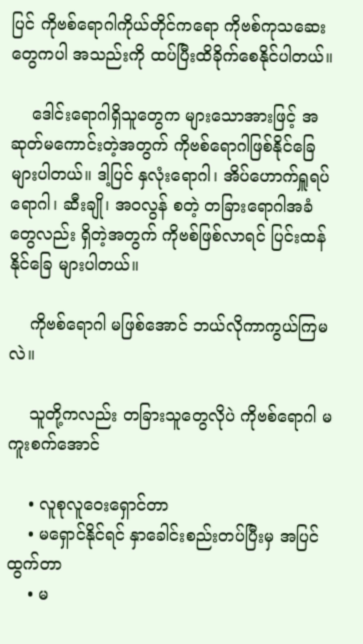ပြင် ကိုဗစ်ရောဂါကိုယ်တိုင်ကရော ကိုဗစ်ကုသဆေးတွေကပါ အသည်းကို ထပ်ပြီးထိခိုက်စေနိုင်ပါတယ်။

    ဒေါင်းရောဂါရှိသူတွေက များသောအားဖြင့် အဆုတ်မကောင်းတဲ့အတွက် ကိုဗစ်ရောဂါဖြစ်နိုင်ခြေ များပါတယ်။ ဒါ့ပြင် နှလုံးရောဂါ၊ အိပ်ဟောက်ရှူရပ်ရောဂါ၊ ဆီးချို၊ အဝလွန် စတဲ့ တခြားရောဂါအခံတွေလည်း ရှိတဲ့အတွက် ကိုဗစ်ဖြစ်လာရင် ပြင်းထန်နိုင်ခြေ များပါတယ်။

    ကိုဗစ်ရောဂါ မဖြစ်အောင် ဘယ်လိုကာကွယ်ကြမလဲ။

    သူတို့ကလည်း တခြားသူတွေလိုပဲ ကိုဗစ်ရောဂါ မကူးစက်အောင်

    • လူစုလူဝေးရှောင်တာ
    • မရှောင်နိုင်ရင် နှာခေါင်းစည်းတပ်ပြီးမှ အပြင်ထွက်တာ
    • မ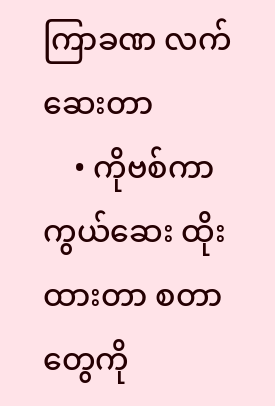ကြာခဏ လက်ဆေးတာ
    • ကိုဗစ်ကာကွယ်ဆေး ထိုးထားတာ စတာတွေကို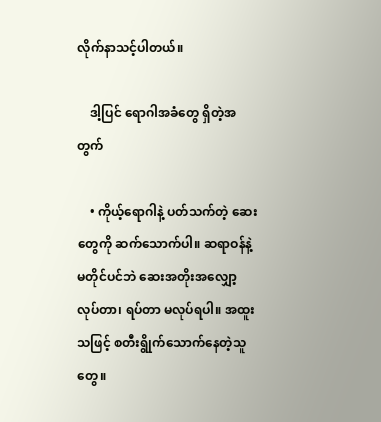လိုက်နာသင့်ပါတယ်။

    ဒါ့ပြင် ရောဂါအခံတွေ ရှိတဲ့အတွက်

    • ကိုယ့်ရောဂါနဲ့ ပတ်သက်တဲ့ ဆေးတွေကို ဆက်သောက်ပါ။ ဆရာဝန်နဲ့ မတိုင်ပင်ဘဲ ဆေးအတိုးအလျှော့ လုပ်တာ၊ ရပ်တာ မလုပ်ရပါ။ အထူးသဖြင့် စတီးရွိုက်သောက်နေတဲ့သူတွေ။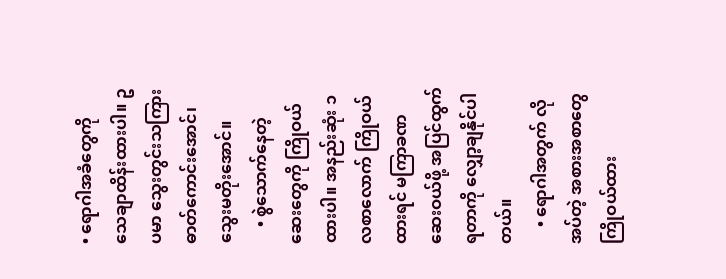• ရောဂါအခံတွေကို သေချာထိန်းထားပါ။ ဥပမာ သွေးတွင်းသကြားဓာတ်ကောင်းအောင်၊ သွေးမတိုးအောင်။
    • စွဲသောက်နေတဲ့ ဆေးတွေကို ကြိုဝယ်ထားပါ။ အနည်းဆုံး ၁လစာလောက် ကြိုဝယ်ထားရင် မကြာခဏ ဆေးဝယ်ဖို့ အပြင်ထွက်ရတာကို လျှော့ချနိုင်ပါတယ်။
    • ရောဂါအတွက် လိုအပ်တဲ့ အစားအစာတွေ ကြိုဝယ်ထား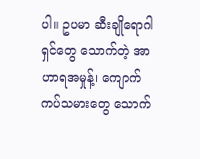ပါ။ ဥပမာ ဆီးချိုရောဂါရှင်တွေ သောက်တဲ့ အာဟာရအမှုန့်၊ ကျောက်ကပ်သမားတွေ သောက်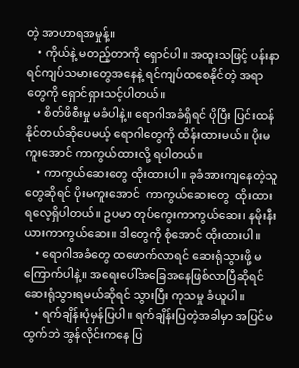တဲ့ အာဟာရအမှုန့်။
    • ကိုယ်နဲ့ မတည့်တာကို ရှောင်ပါ။ အထူးသဖြင့် ပန်းနာရင်ကျပ်သမားတွေအနေနဲ့ ရင်ကျပ်ထစေနိုင်တဲ့ အရာတွေကို ရှောင်ရှားသင့်ပါတယ်။
    • စိတ်ဖိစီးမှု မခံပါနဲ့။ ရောဂါအခံရှိရင် ပိုပြီး ပြင်းထန်နိုင်တယ်ဆိုပေမယ့် ရောဂါတွေကို ထိန်းထားမယ်။ ပိုးမကူးအောင် ကာကွယ်ထားလို့ ရပါတယ်။
    • ကာကွယ်ဆေးတွေ ထိုးထားပါ။ ခုခံအားကျနေတဲ့သူတွေဆိုရင် ပိုးမကူးအောင်  ကာကွယ်ဆေးတွေ  ထိုးထားရလေ့ရှိပါတယ်။ ဥပမာ တုပ်ကွေးကာကွယ်ဆေး၊ နမိုးနီးယားကာကွယ်ဆေး။ ဒါတွေကို စုံအောင် ထိုးထားပါ။
    • ရောဂါအခံတွေ ထဖောက်လာရင် ဆေးရုံသွားဖို့ မကြောက်ပါနဲ့။ အရေးပေါ်အခြေအနေဖြစ်လာပြီဆိုရင် ဆေးရုံသွားရမယ်ဆိုရင် သွားပြီး ကုသမှု ခံယူပါ။
    • ရက်ချိန်းပုံမှန်ပြပါ။ ရက်ချိန်းပြတဲ့အခါမှာ အပြင်မထွက်ဘဲ အွန်လိုင်းကနေ ပြ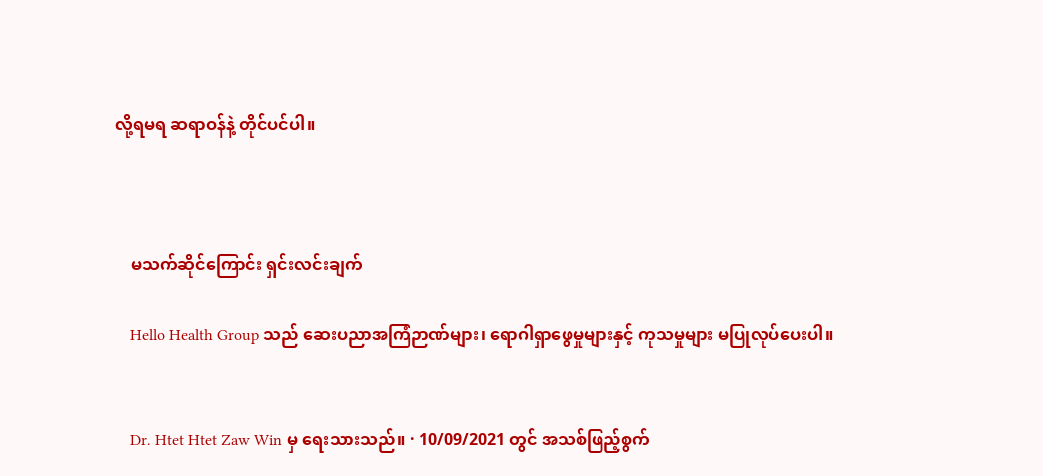လို့ရမရ ဆရာဝန်နဲ့ တိုင်ပင်ပါ။



    မသက်ဆိုင်ကြောင်း ရှင်းလင်းချက်

    Hello Health Group သည် ဆေးပညာအကြံဉာဏ်များ၊ ရောဂါရှာဖွေမှုများနှင့် ကုသမှုများ မပြုလုပ်ပေးပါ။


    Dr. Htet Htet Zaw Win မှ ရေးသားသည်။ · 10/09/2021 တွင် အသစ်ဖြည့်စွက်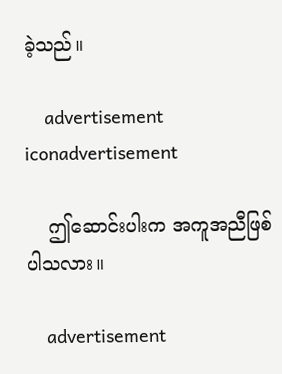ခဲ့သည်။

    advertisement iconadvertisement

    ဤဆောင်းပါးက အကူအညီဖြစ်ပါသလား။

    advertisement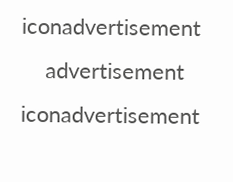iconadvertisement
    advertisement iconadvertisement